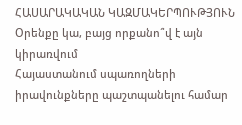ՀԱՍԱՐԱԿԱԿԱՆ ԿԱԶՄԱԿԵՐՊՈՒԹՅՈՒՆ
Օրենքը կա, բայց որքանո՞վ է այն կիրառվում
Հայաստանում սպառողների իրավունքները պաշտպանելու համար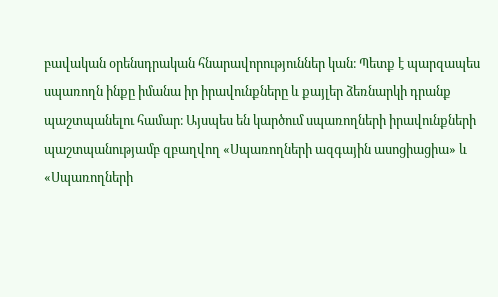բավական օրենսդրական հնարավորություններ կան։ Պետք է պարզապես սպառողն ինքը իմանա իր իրավունքները և քայլեր ձեռնարկի դրանք պաշտպանելու համար։ Այսպես են կարծում սպառողների իրավունքների պաշտպանությամբ զբաղվող «Սպառողների ազգային ասոցիացիա» և «Սպառողների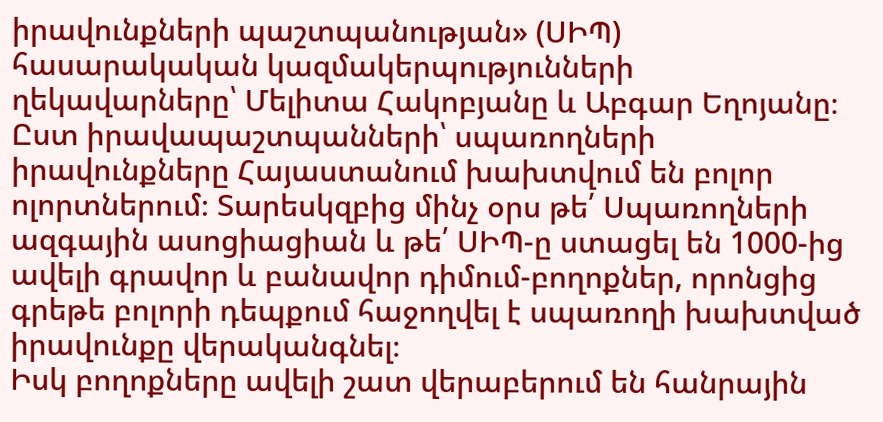իրավունքների պաշտպանության» (ՍԻՊ) հասարակական կազմակերպությունների ղեկավարները՝ Մելիտա Հակոբյանը և Աբգար Եղոյանը։
Ըստ իրավապաշտպանների՝ սպառողների իրավունքները Հայաստանում խախտվում են բոլոր ոլորտներում։ Տարեսկզբից մինչ օրս թե՛ Սպառողների ազգային ասոցիացիան և թե՛ ՍԻՊ-ը ստացել են 1000-ից ավելի գրավոր և բանավոր դիմում-բողոքներ, որոնցից գրեթե բոլորի դեպքում հաջողվել է սպառողի խախտված իրավունքը վերականգնել։
Իսկ բողոքները ավելի շատ վերաբերում են հանրային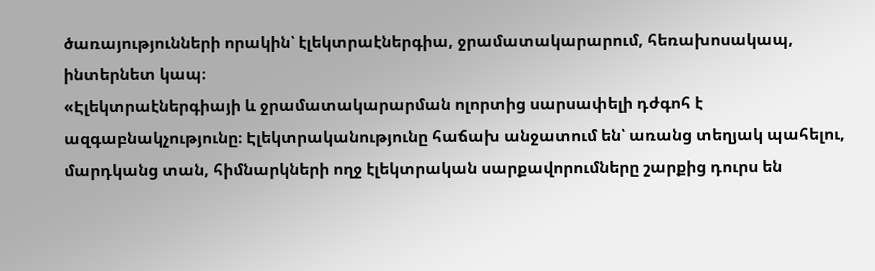ծառայությունների որակին՝ էլեկտրաէներգիա, ջրամատակարարում, հեռախոսակապ, ինտերնետ կապ։
«Էլեկտրաէներգիայի և ջրամատակարարման ոլորտից սարսափելի դժգոհ է ազգաբնակչությունը։ Էլեկտրականությունը հաճախ անջատում են՝ առանց տեղյակ պահելու, մարդկանց տան, հիմնարկների ողջ էլեկտրական սարքավորումները շարքից դուրս են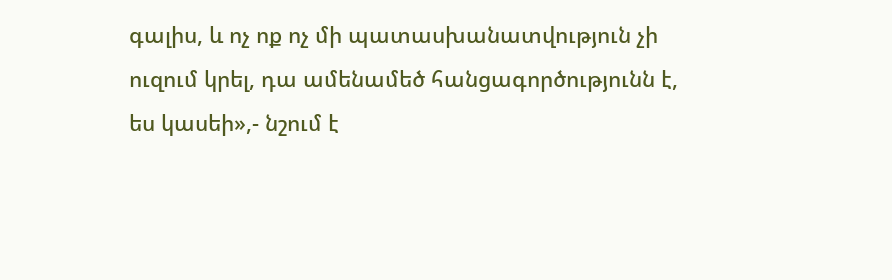գալիս, և ոչ ոք ոչ մի պատասխանատվություն չի ուզում կրել, դա ամենամեծ հանցագործությունն է, ես կասեի»,- նշում է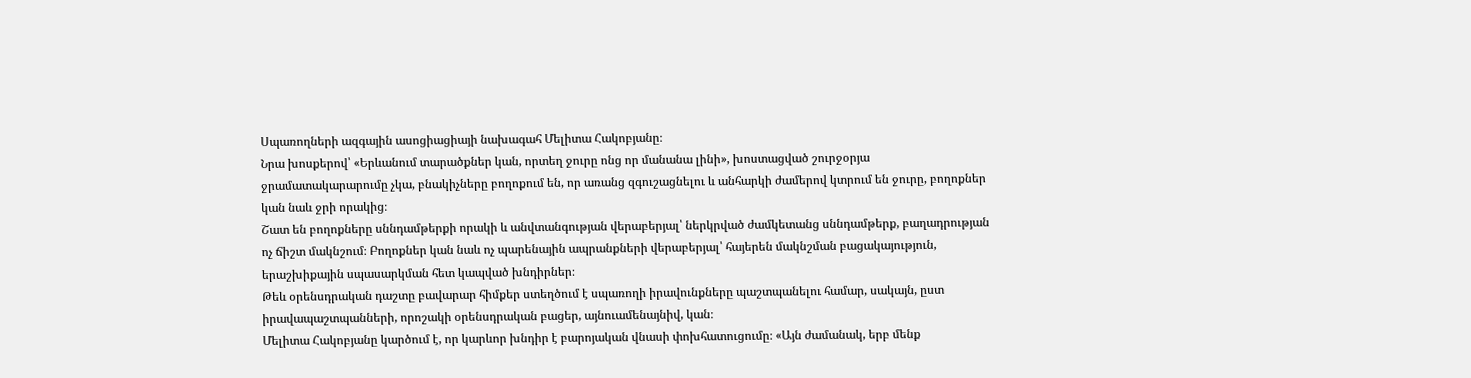Սպառողների ազգային ասոցիացիայի նախագահ Մելիտա Հակոբյանը։
Նրա խոսքերով՝ «Երևանում տարածքներ կան, որտեղ ջուրը ոնց որ մանանա լինի», խոստացված շուրջօրյա ջրամատակարարումը չկա, բնակիչները բողոքում են, որ առանց զգուշացնելու և անհարկի ժամերով կտրում են ջուրը, բողոքներ կան նաև ջրի որակից։
Շատ են բողոքները սննդամթերքի որակի և անվտանգության վերաբերյալ՝ ներկրված ժամկետանց սննդամթերք, բաղադրության ոչ ճիշտ մակնշում։ Բողոքներ կան նաև ոչ պարենային ապրանքների վերաբերյալ՝ հայերեն մակնշման բացակայություն, երաշխիքային սպասարկման հետ կապված խնդիրներ։
Թեև օրենսդրական դաշտը բավարար հիմքեր ստեղծում է սպառողի իրավունքները պաշտպանելու համար, սակայն, ըստ իրավապաշտպանների, որոշակի օրենսդրական բացեր, այնուամենայնիվ, կան։
Մելիտա Հակոբյանը կարծում է, որ կարևոր խնդիր է բարոյական վնասի փոխհատուցումը։ «Այն ժամանակ, երբ մենք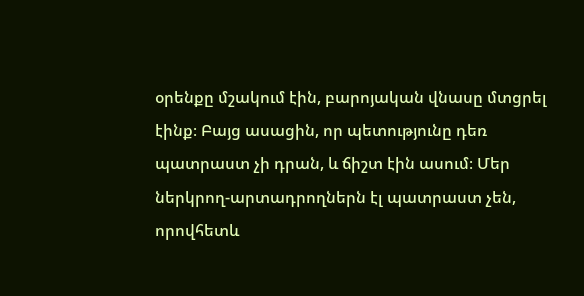օրենքը մշակում էին, բարոյական վնասը մտցրել էինք։ Բայց ասացին, որ պետությունը դեռ պատրաստ չի դրան, և ճիշտ էին ասում։ Մեր ներկրող-արտադրողներն էլ պատրաստ չեն, որովհետև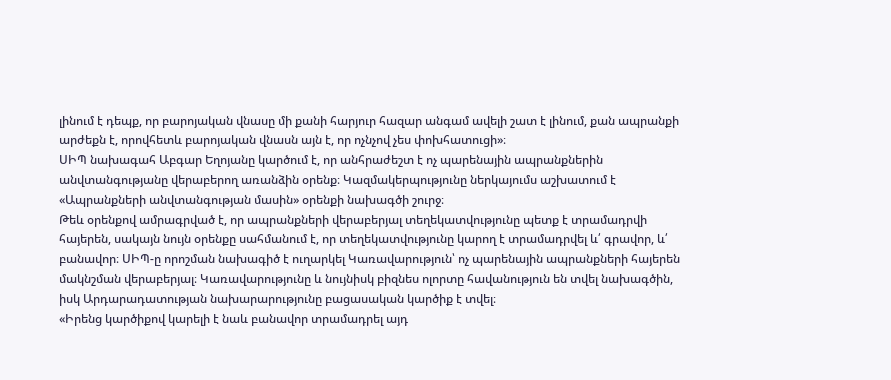լինում է դեպք, որ բարոյական վնասը մի քանի հարյուր հազար անգամ ավելի շատ է լինում, քան ապրանքի արժեքն է, որովհետև բարոյական վնասն այն է, որ ոչնչով չես փոխհատուցի»։
ՍԻՊ նախագահ Աբգար Եղոյանը կարծում է, որ անհրաժեշտ է ոչ պարենային ապրանքներին անվտանգությանը վերաբերող առանձին օրենք։ Կազմակերպությունը ներկայումս աշխատում է «Ապրանքների անվտանգության մասին» օրենքի նախագծի շուրջ։
Թեև օրենքով ամրագրված է, որ ապրանքների վերաբերյալ տեղեկատվությունը պետք է տրամադրվի հայերեն, սակայն նույն օրենքը սահմանում է, որ տեղեկատվությունը կարող է տրամադրվել և՛ գրավոր, և՛ բանավոր։ ՍԻՊ-ը որոշման նախագիծ է ուղարկել Կառավարություն՝ ոչ պարենային ապրանքների հայերեն մակնշման վերաբերյալ։ Կառավարությունը և նույնիսկ բիզնես ոլորտը հավանություն են տվել նախագծին, իսկ Արդարադատության նախարարությունը բացասական կարծիք է տվել։
«Իրենց կարծիքով կարելի է նաև բանավոր տրամադրել այդ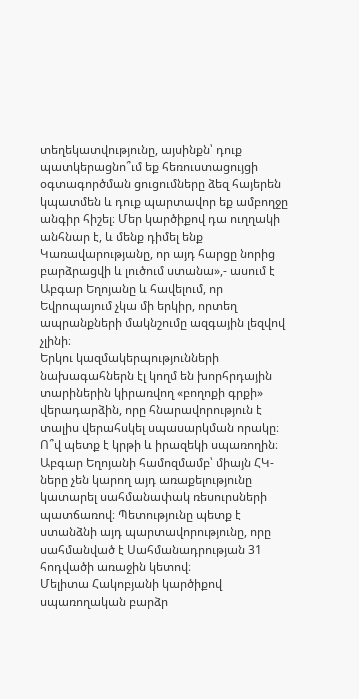տեղեկատվությունը, այսինքն՝ դուք պատկերացնո՞ւմ եք հեռուստացույցի օգտագործման ցուցումները ձեզ հայերեն կպատմեն և դուք պարտավոր եք ամբողջը անգիր հիշել։ Մեր կարծիքով դա ուղղակի անհնար է, և մենք դիմել ենք Կառավարությանը, որ այդ հարցը նորից բարձրացվի և լուծում ստանա»,- ասում է Աբգար Եղոյանը և հավելում, որ Եվրոպայում չկա մի երկիր, որտեղ ապրանքների մակնշումը ազգային լեզվով չլինի։
Երկու կազմակերպությունների նախագահներն էլ կողմ են խորհրդային տարիներին կիրառվող «բողոքի գրքի» վերադարձին, որը հնարավորություն է տալիս վերահսկել սպասարկման որակը։
Ո՞վ պետք է կրթի և իրազեկի սպառողին։ Աբգար Եղոյանի համոզմամբ՝ միայն ՀԿ-ները չեն կարող այդ առաքելությունը կատարել սահմանափակ ռեսուրսների պատճառով։ Պետությունը պետք է ստանձնի այդ պարտավորությունը, որը սահմանված է Սահմանադրության 31 հոդվածի առաջին կետով։
Մելիտա Հակոբյանի կարծիքով սպառողական բարձր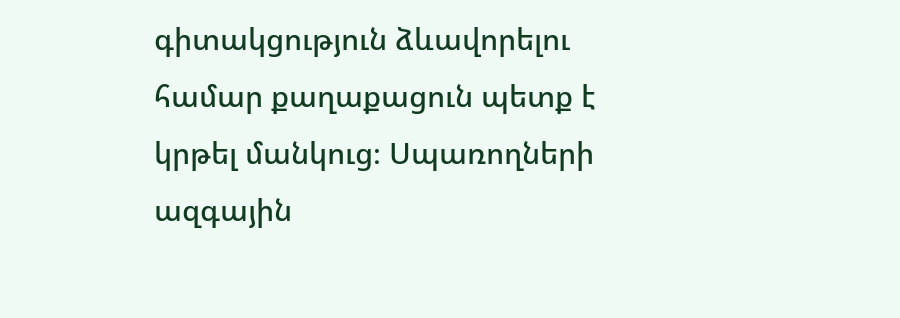գիտակցություն ձևավորելու համար քաղաքացուն պետք է կրթել մանկուց։ Սպառողների ազգային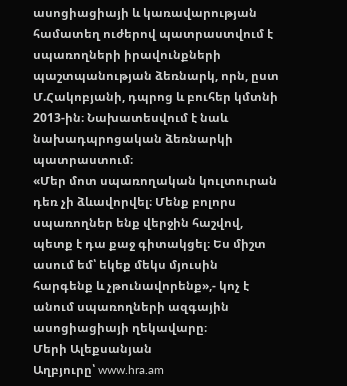ասոցիացիայի և կառավարության համատեղ ուժերով պատրաստվում է սպառողների իրավունքների պաշտպանության ձեռնարկ, որն, ըստ Մ.Հակոբյանի, դպրոց և բուհեր կմտնի 2013-ին։ Նախատեսվում է նաև նախադպրոցական ձեռնարկի պատրաստում։
«Մեր մոտ սպառողական կուլտուրան դեռ չի ձևավորվել։ Մենք բոլորս սպառողներ ենք վերջին հաշվով, պետք է դա քաջ գիտակցել։ Ես միշտ ասում եմ՝ եկեք մեկս մյուսին հարգենք և չթունավորենք»,- կոչ է անում սպառողների ազգային ասոցիացիայի ղեկավարը։
Մերի Ալեքսանյան
Աղբյուրը՝ www.hra.am